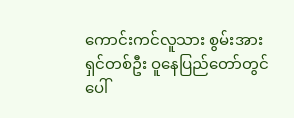ကောင်းကင်လူသား စွမ်းအားရှင်တစ်ဦး ဝူနေပြည်တော်တွင် ပေါ်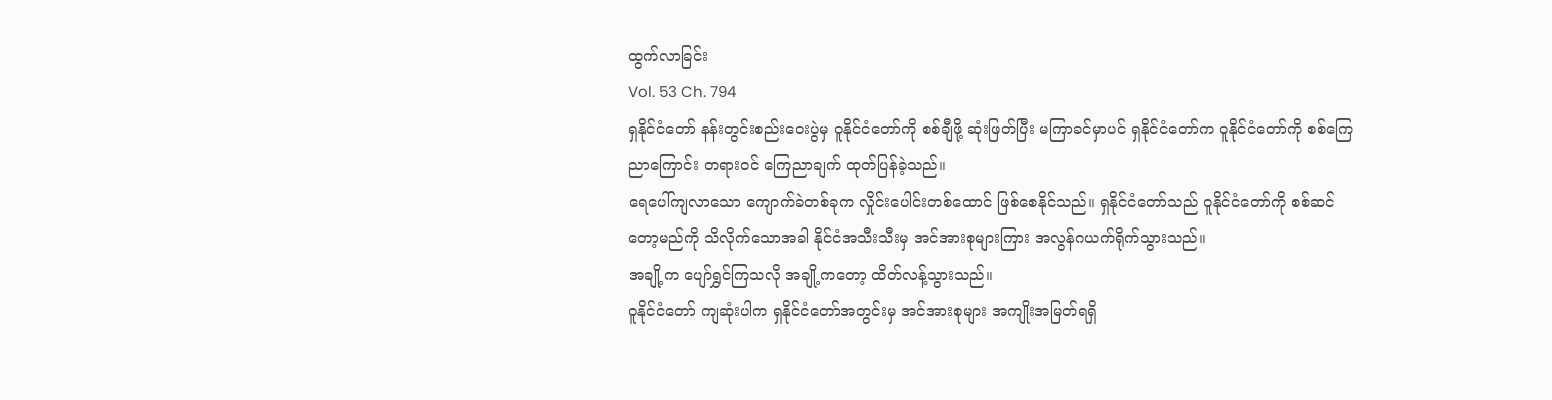ထွက်လာခြင်း
Vol. 53 Ch. 794
ရှနိုင်ငံတော် နန်းတွင်းစည်းဝေးပွဲမှ ဝူနိုင်ငံတော်ကို စစ်ချီဖို့ ဆုံးဖြတ်ပြီး မကြာခင်မှာပင် ရှနိုင်ငံတော်က ဝူနိုင်ငံတော်ကို စစ်ကြေညာကြောင်း တရားဝင် ကြေညာချက် ထုတ်ပြန်ခဲ့သည်။
ရေပေါ်ကျလာသော ကျောက်ခဲတစ်ခုက လှိုင်းပေါင်းတစ်ထောင် ဖြစ်စေနိုင်သည်။ ရှနိုင်ငံတော်သည် ဝူနိုင်ငံတော်ကို စစ်ဆင်တော့မည်ကို သိလိုက်သောအခါ နိုင်ငံအသီးသီးမှ အင်အားစုများကြား အလွန်ဂယက်ရိုက်သွားသည်။
အချို့က ပျော်ရွှင်ကြသလို အချို့ကတော့ ထိတ်လန့်သွားသည်။
ဝူနိုင်ငံတော် ကျဆုံးပါက ရှနိုင်ငံတော်အတွင်းမှ အင်အားစုများ အကျိုးအမြတ်ရရှိ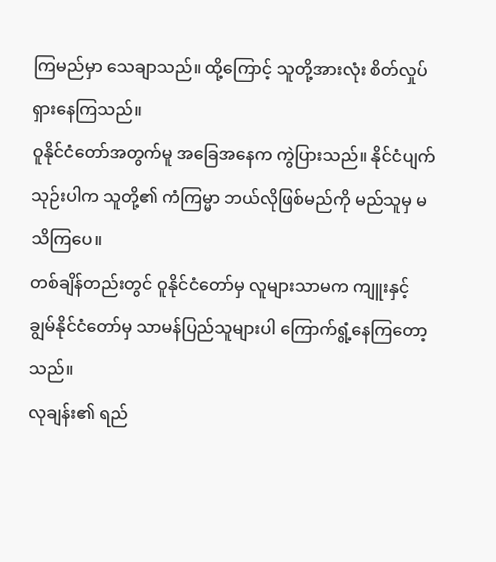ကြမည်မှာ သေချာသည်။ ထို့ကြောင့် သူတို့အားလုံး စိတ်လှုပ်ရှားနေကြသည်။
ဝူနိုင်ငံတော်အတွက်မူ အခြေအနေက ကွဲပြားသည်။ နိုင်ငံပျက်သုဉ်းပါက သူတို့၏ ကံကြမ္မာ ဘယ်လိုဖြစ်မည်ကို မည်သူမှ မသိကြပေ။
တစ်ချိန်တည်းတွင် ဝူနိုင်ငံတော်မှ လူများသာမက ကျူးနှင့် ချွမ်နိုင်ငံတော်မှ သာမန်ပြည်သူများပါ ကြောက်ရွံ့နေကြတော့သည်။
လုချန်း၏ ရည်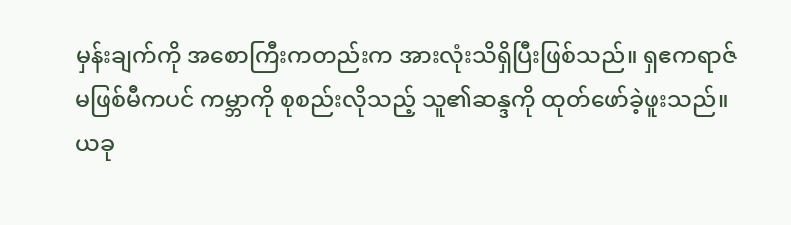မှန်းချက်ကို အစောကြီးကတည်းက အားလုံးသိရှိပြီးဖြစ်သည်။ ရှဧကရာဇ်မဖြစ်မီကပင် ကမ္ဘာကို စုစည်းလိုသည့် သူ၏ဆန္ဒကို ထုတ်ဖော်ခဲ့ဖူးသည်။
ယခု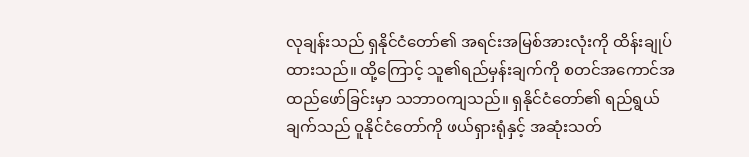လုချန်းသည် ရှနိုင်ငံတော်၏ အရင်းအမြစ်အားလုံးကို ထိန်းချုပ်ထားသည်။ ထို့ကြောင့် သူ၏ရည်မှန်းချက်ကို စတင်အကောင်အထည်ဖော်ခြင်းမှာ သဘာဝကျသည်။ ရှနိုင်ငံတော်၏ ရည်ရွယ်ချက်သည် ဝူနိုင်ငံတော်ကို ဖယ်ရှားရုံနှင့် အဆုံးသတ်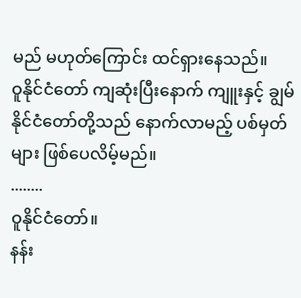မည် မဟုတ်ကြောင်း ထင်ရှားနေသည်။
ဝူနိုင်ငံတော် ကျဆုံးပြီးနောက် ကျူးနှင့် ချွမ်နိုင်ငံတော်တို့သည် နောက်လာမည့် ပစ်မှတ်များ ဖြစ်ပေလိမ့်မည်။
........
ဝူနိုင်ငံတော်။
နန်း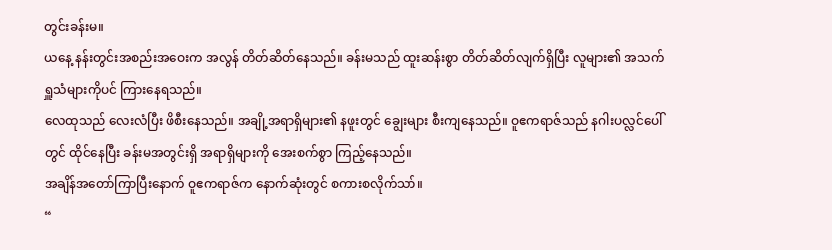တွင်းခန်းမ။
ယနေ့ နန်းတွင်းအစည်းအဝေးက အလွန် တိတ်ဆိတ်နေသည်။ ခန်းမသည် ထူးဆန်းစွာ တိတ်ဆိတ်လျက်ရှိပြီး လူများ၏ အသက်ရှူသံများကိုပင် ကြားနေရသည်။
လေထုသည် လေးလံပြီး ဖိစီးနေသည်။ အချို့အရာရှိများ၏ နဖူးတွင် ချွေးများ စီးကျနေသည်။ ဝူဧကရာဇ်သည် နဂါးပလ္လင်ပေါ်တွင် ထိုင်နေပြီး ခန်းမအတွင်းရှိ အရာရှိများကို အေးစက်စွာ ကြည့်နေသည်။
အချိန်အတော်ကြာပြီးနောက် ဝူဧကရာဇ်က နောက်ဆုံးတွင် စကားစလိုက်သာ်။
“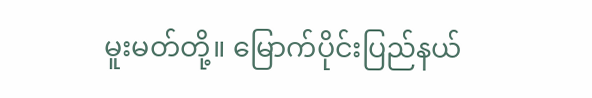မူးမတ်တို့။ မြောက်ပိုင်းပြည်နယ်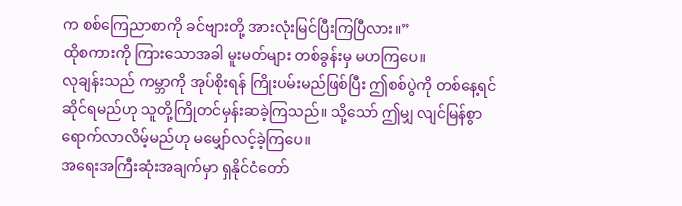က စစ်ကြေညာစာကို ခင်ဗျားတို့ အားလုံးမြင်ပြီးကြပြီလား။”
ထိုစကားကို ကြားသောအခါ မူးမတ်များ တစ်ခွန်းမှ မဟကြပေ။
လုချန်းသည် ကမ္ဘာကို အုပ်စိုးရန် ကြိုးပမ်းမည်ဖြစ်ပြီး ဤစစ်ပွဲကို တစ်နေ့ရင်ဆိုင်ရမည်ဟု သူတို့ကြိုတင်မှန်းဆခဲ့ကြသည်။ သို့သော် ဤမျှ လျင်မြန်စွာ ရောက်လာလိမ့်မည်ဟု မမျှော်လင့်ခဲ့ကြပေ။
အရေးအကြီးဆုံးအချက်မှာ ရှနိုင်ငံတော်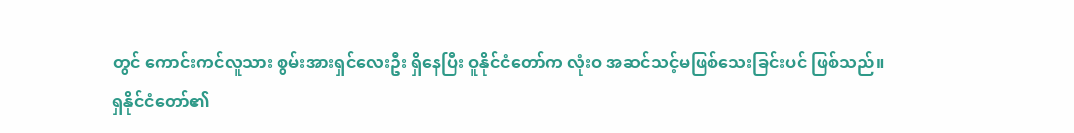တွင် ကောင်းကင်လူသား စွမ်းအားရှင်လေးဦး ရှိနေပြီး ဝူနိုင်ငံတော်က လုံးဝ အဆင်သင့်မဖြစ်သေးခြင်းပင် ဖြစ်သည်။
ရှနိုင်ငံတော်၏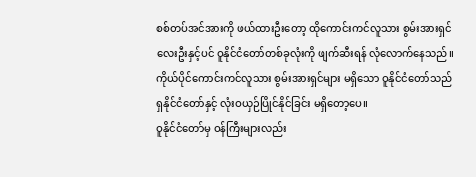စစ်တပ်အင်အားကို ဖယ်ထားဦးတော့ ထိုကောင်းကင်လူသား စွမ်းအားရှင်လေးဦးနှင့်ပင် ဝူနိုင်ငံတော်တစ်ခုလုံးကို ဖျက်ဆီးရန် လုံလောက်နေသည်။
ကိုယ်ပိုင်ကောင်းကင်လူသား စွမ်းအားရှင်များ မရှိသော ဝူနိုင်ငံတော်သည် ရှနိုင်ငံတော်နှင့် လုံးဝယှဉ်ပြိုင်နိုင်ခြင်း မရှိတော့ပေ။
ဝူနိုင်ငံတော်မှ ဝန်ကြီးများလည်း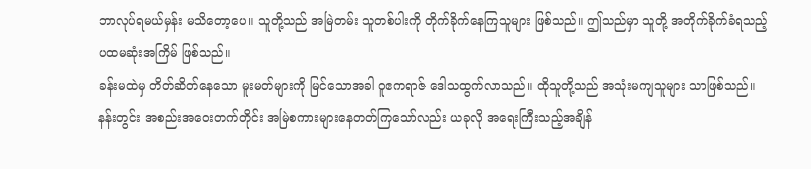ဘာလုပ်ရမယ်မှန်း မသိတော့ပေ။ သူတို့သည် အမြဲတမ်း သူတစ်ပါးကို တိုက်ခိုက်နေကြသူများ ဖြစ်သည်။ ဤသည်မှာ သူတို့ အတိုက်ခိုက်ခံရသည့် ပထမဆုံးအကြိမ် ဖြစ်သည်။
ခန်းမထဲမှ တိတ်ဆိတ်နေသော မူးမတ်များကို မြင်သောအခါ ဝူဧကရာဇ် ဒေါသထွက်လာသည်။ ထိုသူတို့သည် အသုံးမကျသူများ သာဖြစ်သည်။ နန်းတွင်း အစည်းအဝေးတက်တိုင်း အမြဲစကားများနေတတ်ကြသော်လည်း ယခုလို အရေးကြီးသည့်အချိန်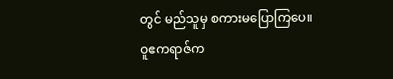တွင် မည်သူမှ စကားမပြောကြပေ။
ဝူဧကရာဇ်က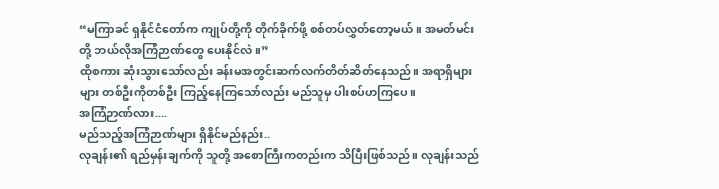“မကြာခင် ရှနိုင်ငံတော်က ကျုပ်တို့ကို တိုက်ခိုက်ဖို့ စစ်တပ်လွှတ်တော့မယ်။ အမတ်မင်းတို့ ဘယ်လိုအကြံဉာဏ်တွေ ပေးနိုင်လဲ။”
ထိုစကား ဆုံးသွားသော်လည်း ခန်းမအတွင်းဆက်လက်တိတ်ဆိတ်နေသည်။ အရာရှိများ များ တစ်ဦးကိုတစ်ဦး ကြည့်နေကြသော်လည်း မည်သူမှ ပါးစပ်ဟကြပေ။
အကြံဉာဏ်လား....
မည်သည့်အကြံဉာဏ်များ ရှိနိုင်မည်နည်း..
လုချန်း၏ ရည်မှန်းချက်ကို သူတို့ အစောကြီးကတည်းက သိပြီးဖြစ်သည်။ လုချန်းသည်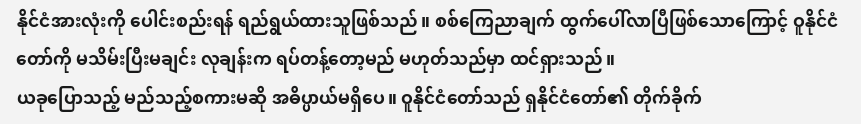နိုင်ငံအားလုံးကို ပေါင်းစည်းရန် ရည်ရွယ်ထားသူဖြစ်သည်။ စစ်ကြေညာချက် ထွက်ပေါ်လာပြီဖြစ်သောကြောင့် ဝူနိုင်ငံတော်ကို မသိမ်းပြီးမချင်း လုချန်းက ရပ်တန့်တော့မည် မဟုတ်သည်မှာ ထင်ရှားသည်။
ယခုပြောသည့် မည်သည့်စကားမဆို အဓိပ္ပာယ်မရှိပေ။ ဝူနိုင်ငံတော်သည် ရှနိုင်ငံတော်၏ တိုက်ခိုက်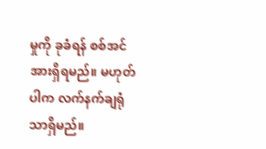မှုကို ခုခံရန် စစ်အင်အားရှိရမည်။ မဟုတ်ပါက လက်နက်ချရုံသာရှိမည်။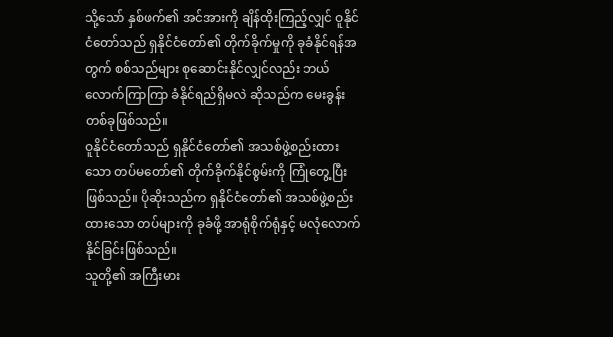သို့သော် နှစ်ဖက်၏ အင်အားကို ချိန်ထိုးကြည့်လျှင် ဝူနိုင်ငံတော်သည် ရှနိုင်ငံတော်၏ တိုက်ခိုက်မှုကို ခုခံနိုင်ရန်အတွက် စစ်သည်များ စုဆောင်းနိုင်လျှင်လည်း ဘယ်လောက်ကြာကြာ ခံနိုင်ရည်ရှိမလဲ ဆိုသည်က မေးခွန်းတစ်ခုဖြစ်သည်။
ဝူနိုင်ငံတော်သည် ရှနိုင်ငံတော်၏ အသစ်ဖွဲ့စည်းထားသော တပ်မတော်၏ တိုက်ခိုက်နိုင်စွမ်းကို ကြုံတွေ့ပြီးဖြစ်သည်။ ပိုဆိုးသည်က ရှနိုင်ငံတော်၏ အသစ်ဖွဲ့စည်းထားသော တပ်များကို ခုခံဖို့ အာရုံစိုက်ရုံနှင့် မလုံလောက်နိုင်ခြင်းဖြစ်သည်။
သူတို့၏ အကြီးမား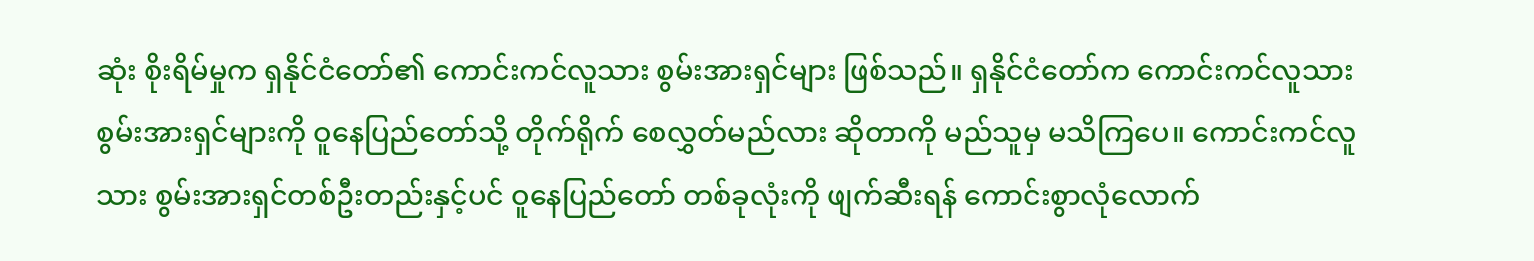ဆုံး စိုးရိမ်မှုက ရှနိုင်ငံတော်၏ ကောင်းကင်လူသား စွမ်းအားရှင်များ ဖြစ်သည်။ ရှနိုင်ငံတော်က ကောင်းကင်လူသား စွမ်းအားရှင်များကို ဝူနေပြည်တော်သို့ တိုက်ရိုက် စေလွှတ်မည်လား ဆိုတာကို မည်သူမှ မသိကြပေ။ ကောင်းကင်လူသား စွမ်းအားရှင်တစ်ဦးတည်းနှင့်ပင် ဝူနေပြည်တော် တစ်ခုလုံးကို ဖျက်ဆီးရန် ကောင်းစွာလုံလောက်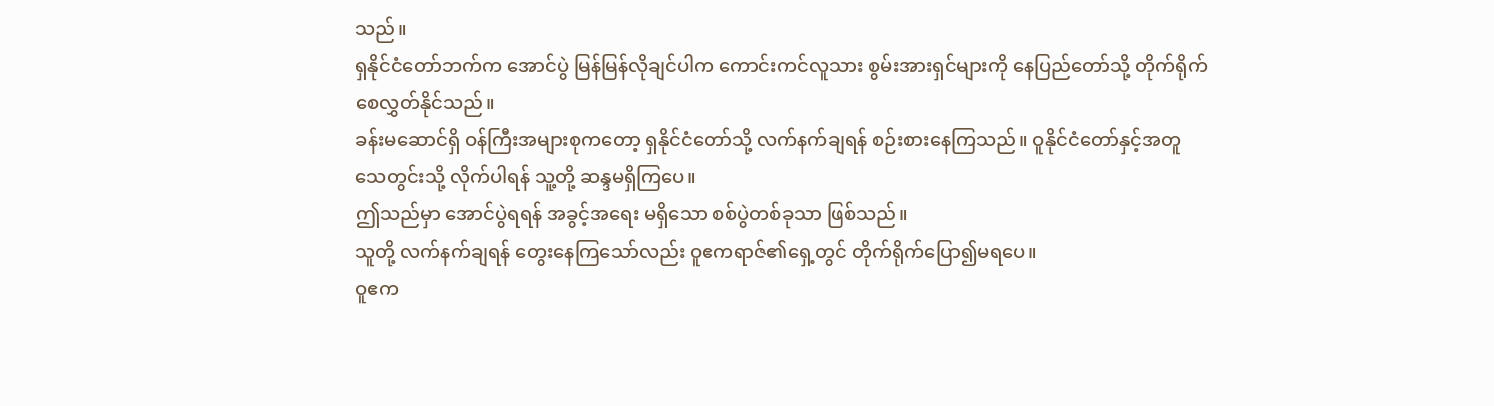သည်။
ရှနိုင်ငံတော်ဘက်က အောင်ပွဲ မြန်မြန်လိုချင်ပါက ကောင်းကင်လူသား စွမ်းအားရှင်များကို နေပြည်တော်သို့ တိုက်ရိုက်စေလွှတ်နိုင်သည်။
ခန်းမဆောင်ရှိ ဝန်ကြီးအများစုကတော့ ရှနိုင်ငံတော်သို့ လက်နက်ချရန် စဉ်းစားနေကြသည်။ ဝူနိုင်ငံတော်နှင့်အတူ သေတွင်းသို့ လိုက်ပါရန် သူ့တို့ ဆန္ဒမရှိကြပေ။
ဤသည်မှာ အောင်ပွဲရရန် အခွင့်အရေး မရှိသော စစ်ပွဲတစ်ခုသာ ဖြစ်သည်။
သူတို့ လက်နက်ချရန် တွေးနေကြသော်လည်း ဝူဧကရာဇ်၏ရှေ့တွင် တိုက်ရိုက်ပြော၍မရပေ။
ဝူဧက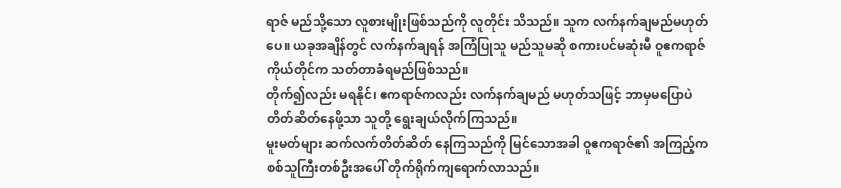ရာဇ် မည်သို့သော လူစားမျိုးဖြစ်သည်ကို လူတိုင်း သိသည်။ သူက လက်နက်ချမည်မဟုတ်ပေ။ ယခုအချိန်တွင် လက်နက်ချရန် အကြံပြုသူ မည်သူမဆို စကားပင်မဆုံးမီ ဝူဧကရာဇ်ကိုယ်တိုင်က သတ်တာခံရမည်ဖြစ်သည်။
တိုက်၍လည်း မရနိုင်၊ ဧကရာဇ်ကလည်း လက်နက်ချမည် မဟုတ်သဖြင့် ဘာမှမပြောပဲ တိတ်ဆိတ်နေဖို့သာ သူတို့ ရွေးချယ်လိုက်ကြသည်။
မူးမတ်များ ဆက်လက်တိတ်ဆိတ် နေကြသည်ကို မြင်သောအခါ ဝူဧကရာဇ်၏ အကြည့်က စစ်သူကြီးတစ်ဦးအပေါ် တိုက်ရိုက်ကျရောက်လာသည်။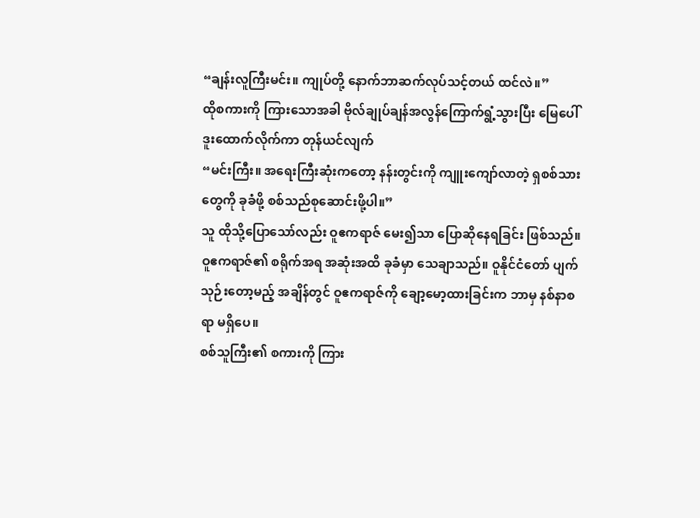“ချန်းလူကြီးမင်း။ ကျုပ်တို့ နောက်ဘာဆက်လုပ်သင့်တယ် ထင်လဲ။”
ထိုစကားကို ကြားသောအခါ ဗိုလ်ချုပ်ချန်အလွန်ကြောက်ရွံ့သွားပြီး မြေပေါ်ဒူးထောက်လိုက်ကာ တုန်ယင်လျက်
“မင်းကြီး။ အရေးကြီးဆုံးကတော့ နန်းတွင်းကို ကျူးကျော်လာတဲ့ ရှစစ်သားတွေကို ခုခံဖို့ စစ်သည်စုဆောင်းဖို့ပါ။”
သူ ထိုသို့ပြောသော်လည်း ဝူဧကရာဇ် မေး၍သာ ပြောဆိုနေရခြင်း ဖြစ်သည်။
ဝူဧကရာဇ်၏ စရိုက်အရ အဆုံးအထိ ခုခံမှာ သေချာသည်။ ဝူနိုင်ငံတော် ပျက်သုဉ်းတော့မည့် အချိန်တွင် ဝူဧကရာဇ်ကို ချော့မော့ထားခြင်းက ဘာမှ နစ်နာစရာ မရှိပေ။
စစ်သူကြီး၏ စကားကို ကြား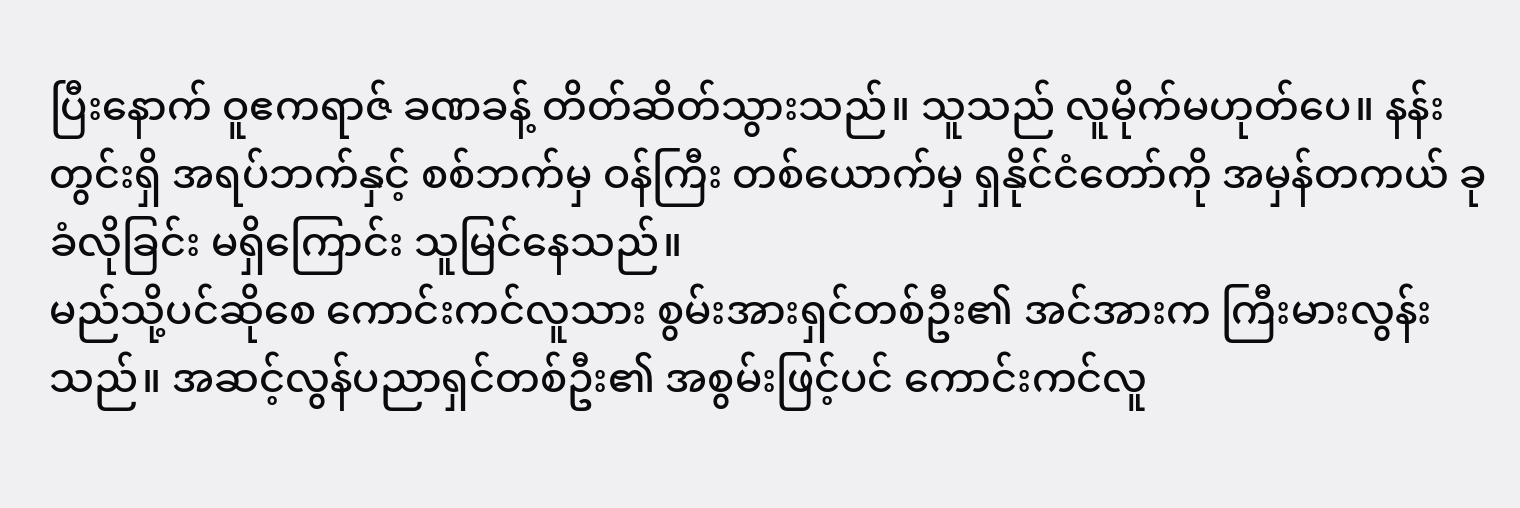ပြီးနောက် ဝူဧကရာဇ် ခဏခန့် တိတ်ဆိတ်သွားသည်။ သူသည် လူမိုက်မဟုတ်ပေ။ နန်းတွင်းရှိ အရပ်ဘက်နှင့် စစ်ဘက်မှ ဝန်ကြီး တစ်ယောက်မှ ရှနိုင်ငံတော်ကို အမှန်တကယ် ခုခံလိုခြင်း မရှိကြောင်း သူမြင်နေသည်။
မည်သို့ပင်ဆိုစေ ကောင်းကင်လူသား စွမ်းအားရှင်တစ်ဦး၏ အင်အားက ကြီးမားလွန်းသည်။ အဆင့်လွန်ပညာရှင်တစ်ဦး၏ အစွမ်းဖြင့်ပင် ကောင်းကင်လူ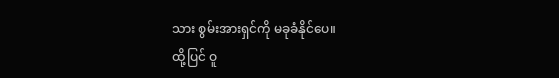သား စွမ်းအားရှင်ကို မခုခံနိုင်ပေ။
ထို့ပြင် ဝူ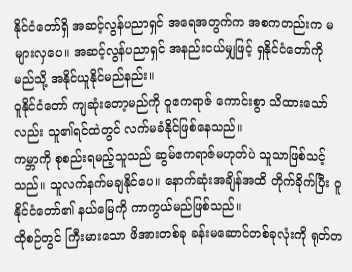နိုင်ငံတော်ရှိ အဆင့်လွန်ပညာရှင် အရေအတွက်က အစကတည်းက မများလှပေ။ အဆင့်လွန်ပညာရှင် အနည်းငယ်မျှဖြင့် ရှနိုင်ငံတော်ကို မည်သို့ အနိုင်ယူနိုင်မည်နည်း။
ဝူနိုင်ငံတော် ကျဆုံးတော့မည်ကို ဝူဧကရာဇ် ကောင်းစွာ သိထားသော်လည်း သူ၏ရင်ထဲတွင် လက်မခံနိုင်ဖြစ်နေသည်။
ကမ္ဘာကို စုစည်းရမည့်သူသည် ဆွမ်ဧကရာဇ်မဟုတ်ပဲ သူသာဖြစ်သင့်သည်။ သူလက်နက်မချနိုင်ပေ။ နောက်ဆုံးအချိန်အထိ တိုက်ခိုက်ပြီး ဝူနိုင်ငံတော်၏ နယ်မြေကို ကာကွယ်မည်ဖြစ်သည်။
ထိုစဉ်တွင် ကြီးမားသော ဖိအားတစ်ခု ခန်းမဆောင်တစ်ခုလုံးကို ရုတ်တ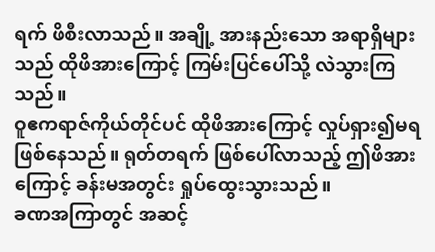ရက် ဖိစီးလာသည်။ အချို့ အားနည်းသော အရာရှိများသည် ထိုဖိအားကြောင့် ကြမ်းပြင်ပေါ်သို့ လဲသွားကြသည်။
ဝူဧကရာဇ်ကိုယ်တိုင်ပင် ထိုဖိအားကြောင့် လှုပ်ရှား၍မရ ဖြစ်နေသည်။ ရုတ်တရက် ဖြစ်ပေါ်လာသည့် ဤဖိအားကြောင့် ခန်းမအတွင်း ရှုပ်ထွေးသွားသည်။
ခဏအကြာတွင် အဆင့်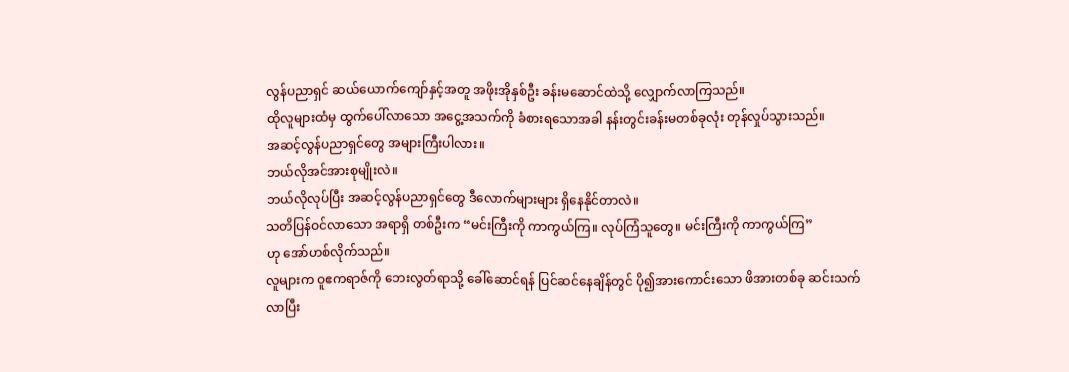လွန်ပညာရှင် ဆယ်ယောက်ကျော်နှင့်အတူ အဖိုးအိုနှစ်ဦး ခန်းမဆောင်ထဲသို့ လျှောက်လာကြသည်။
ထိုလူများထံမှ ထွက်ပေါ်လာသော အငွေ့အသက်ကို ခံစားရသောအခါ နန်းတွင်းခန်းမတစ်ခုလုံး တုန်လှုပ်သွားသည်။
အဆင့်လွန်ပညာရှင်တွေ အများကြီးပါလား။
ဘယ်လိုအင်အားစုမျိုးလဲ။
ဘယ်လိုလုပ်ပြီး အဆင့်လွန်ပညာရှင်တွေ ဒီလောက်များများ ရှိနေနိုင်တာလဲ။
သတိပြန်ဝင်လာသော အရာရှိ တစ်ဦးက “မင်းကြီးကို ကာကွယ်ကြ။ လုပ်ကြံသူတွေ။ မင်းကြီးကို ကာကွယ်ကြ”
ဟု အော်ဟစ်လိုက်သည်။
လူများက ဝူဧကရာဇ်ကို ဘေးလွတ်ရာသို့ ခေါ်ဆောင်ရန် ပြင်ဆင်နေချိန်တွင် ပို၍အားကောင်းသော ဖိအားတစ်ခု ဆင်းသက်လာပြီး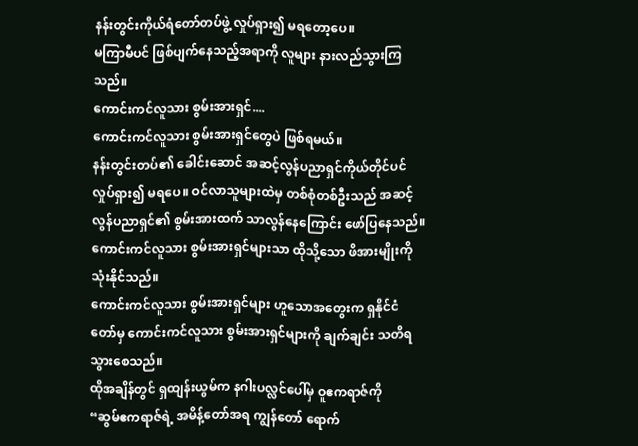နန်းတွင်းကိုယ်ရံတော်တပ်ဖွဲ့ လှုပ်ရှား၍ မရတော့ပေ။
မကြာမီပင် ဖြစ်ပျက်နေသည့်အရာကို လူများ နားလည်သွားကြသည်။
ကောင်းကင်လူသား စွမ်းအားရှင်....
ကောင်းကင်လူသား စွမ်းအားရှင်တွေပဲ ဖြစ်ရမယ်။
နန်းတွင်းတပ်၏ ခေါင်းဆောင် အဆင့်လွန်ပညာရှင်ကိုယ်တိုင်ပင် လှုပ်ရှား၍ မရပေ။ ဝင်လာသူများထဲမှ တစ်စုံတစ်ဦးသည် အဆင့်လွန်ပညာရှင်၏ စွမ်းအားထက် သာလွန်နေကြောင်း ဖော်ပြနေသည်။
ကောင်းကင်လူသား စွမ်းအားရှင်များသာ ထိုသို့သော ဖိအားမျိုးကို သုံးနိုင်သည်။
ကောင်းကင်လူသား စွမ်းအားရှင်များ ဟူသောအတွေးက ရှနိုင်ငံတော်မှ ကောင်းကင်လူသား စွမ်းအားရှင်များကို ချက်ချင်း သတိရသွားစေသည်။
ထိုအချိန်တွင် ရှထျန်းယွမ်က နဂါးပလ္လင်ပေါ်မှ ဝူဧကရာဇ်ကို
“ဆွမ်ဧကရာဇ်ရဲ့ အမိန့်တော်အရ ကျွန်တော် ရောက်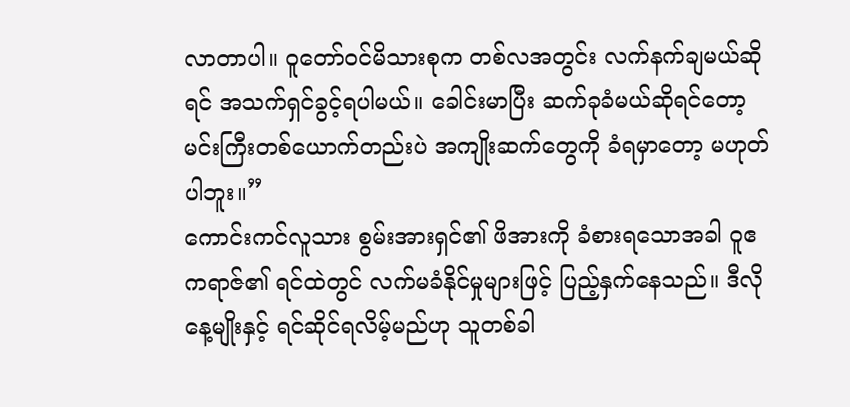လာတာပါ။ ဝူတော်ဝင်မိသားစုက တစ်လအတွင်း လက်နက်ချမယ်ဆိုရင် အသက်ရှင်ခွင့်ရပါမယ်။ ခေါင်းမာပြီး ဆက်ခုခံမယ်ဆိုရင်တော့ မင်းကြီးတစ်ယောက်တည်းပဲ အကျိုးဆက်တွေကို ခံရမှာတော့ မဟုတ်ပါဘူး။”
ကောင်းကင်လူသား စွမ်းအားရှင်၏ ဖိအားကို ခံစားရသောအခါ ဝူဧကရာဇ်၏ ရင်ထဲတွင် လက်မခံနိုင်မှုများဖြင့် ပြည့်နှက်နေသည်။ ဒီလိုနေ့မျိုးနှင့် ရင်ဆိုင်ရလိမ့်မည်ဟု သူတစ်ခါ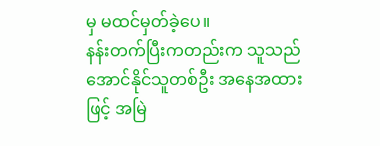မှ မထင်မှတ်ခဲ့ပေ။
နန်းတက်ပြီးကတည်းက သူသည် အောင်နိုင်သူတစ်ဦး အနေအထားဖြင့် အမြဲ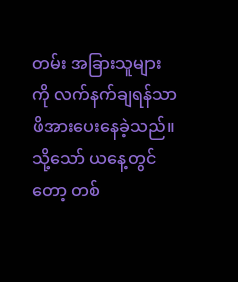တမ်း အခြားသူများကို လက်နက်ချရန်သာ ဖိအားပေးနေခဲ့သည်။ သို့သော် ယနေ့တွင်တော့ တစ်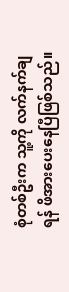စုံတစ်ဦးက သူ့ကို လက်နက်ချရန် ဖိအားပေးနေပြီဖြစ်သည်။